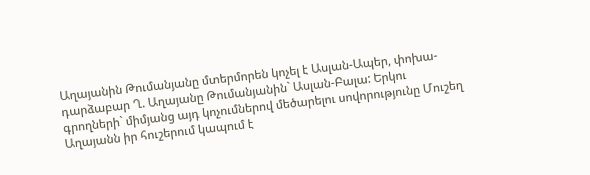Աղայանին Թումանյանը մտերմորեն կոչել է Ասլան-Ապեր, փոխա-դարձաբար Ղ. Աղայանը Թումանյանին` Ասլան-Բալա: Երկու գրողների` միմյանց այդ կոչումներով մեծարելու սովորությունը Մուշեղ Աղայանն իր հուշերում կապում է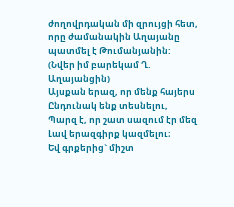ժողովրդական մի զրույցի հետ, որը ժամանակին Աղայանը պատմել է Թումանյանին:
(Նվեր իմ բարեկամ Ղ. Աղայանցին)
Այսքան երազ, որ մենք հայերս
Ընդունակ ենք տեսնելու,
Պարզ է, որ շատ սազում էր մեզ
Լավ երազգիրք կազմելու։
Եվ գրքերից` միշտ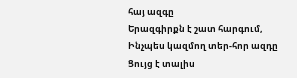հայ ազգը
Երազգիրքն է շատ հարգում,
Ինչպես կազմող տեր-հոր ազդը
Ցույց է տալիս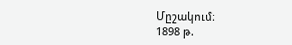Մըշակում։
1898 թ.